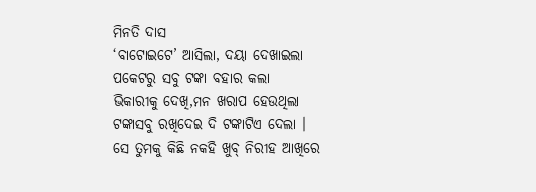ମିନତି ଦାସ
‘ବାଟୋଇଟେ’ ଆସିଲା, ଦୟା ଦେଖାଇଲା
ପକେଟରୁ ସବୁ ଟଙ୍କା ବହାର କଲା
ଭିକାରୀକୁ ଦେଖି,ମନ ଖରାପ ହେଉଥିଲା
ଟଙ୍କାସବୁ ରଖିଦେଇ ଦି ଟଙ୍କାଟିଏ ଦେଲା ।
ସେ ତୁମକୁ କିଛି ନକହି ଖୁବ୍ ନିରୀହ ଆଖିରେ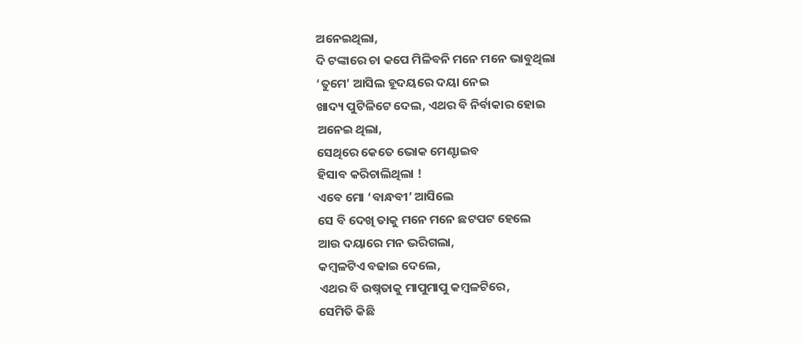ଅନେଇଥିଲା,
ଦି ଟଙ୍କାରେ ଚା କପେ ମିଳିବନି ମନେ ମନେ ଭାବୁଥିଲା
‘ତୁମେ’ ଆସିଲ ହୂଦୟରେ ଦୟା ନେଇ
ଖାଦ୍ୟ ପୁଟିଳିଟେ ଦେଲ, ଏଥର ବି ନିର୍ବାକାର ହୋଇ
ଅନେଇ ଥିଲା,
ସେଥିରେ କେତେ ଭୋକ ମେଣ୍ଟାଇବ
ହିସାବ କରିଚାଲିଥିଲା !
ଏବେ ମୋ ‘ବାନ୍ଧବୀ’ ଆସିଲେ
ସେ ବି ଦେଖି ତାକୁ ମନେ ମନେ ଛଟପଟ ହେଲେ
ଆଉ ଦୟାରେ ମନ ଭରିଗଲା,
କମ୍ୱଳଟିଏ ବଢାଇ ଦେଲେ,
ଏଥର ବି ଉଷ୍ନତାକୁ ମାପୁମାପୁ କମ୍ବଳଟିରେ,
ସେମିତି କିଛି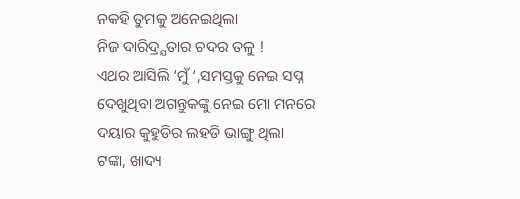ନକହି ତୁମକୁ ଅନେଇଥିଲା
ନିଜ ଦାରିଦ୍ର୍ଯତାର ଚଦର ତଳୁ !
ଏଥର ଆସିଲି ‘ମୁଁ ‘,ସମସ୍ତକୁ ନେଇ ସପ୍ନ
ଦେଖୁଥିବା ଅଗନ୍ତୁକଙ୍କୁ ନେଇ ମୋ ମନରେ
ଦୟାର କୁହୁଡିର ଲହଡି ଭାଙ୍ଗୁ ଥିଲା
ଟଙ୍କା, ଖାଦ୍ୟ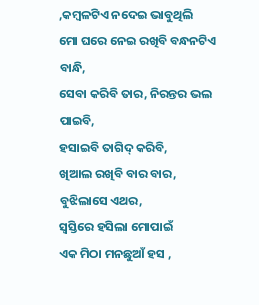,କମ୍ୱଳଟିଏ ନଦେଇ ଭାବୁଥିଲି
ମୋ ଘରେ ନେଇ ରଖିବି ବନ୍ଧନଟିଏ ବାନ୍ଧି,
ସେବା କରିବି ତାର, ନିରନ୍ତର ଭଲ ପାଇବି,
ହସାଇବି ତାଗିଦ୍ କରିବି,
ଖିଆଲ ରଖିବି ବାର ବାର,
ବୁଝିଲାସେ ଏଥର,
ସ୍ୱସ୍ତିରେ ହସିଲା ମୋପାଇଁ
ଏକ ମିଠା ମନଛୁଆଁ ହସ ,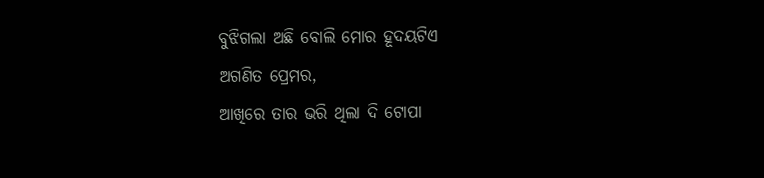ବୁଝିଗଲା ଅଛି ବୋଲି ମୋର ହୂଦୟଟିଏ
ଅଗଣିତ ପ୍ରେମର,
ଆଖିରେ ତାର ଭରି ଥିଲା ଦି ଟୋପା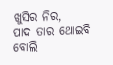ଖୁସିର ନିର,
ପାଦ ତାର ଥୋଇବି ବୋଲି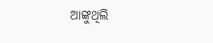ଆଙ୍କୁଥିଲି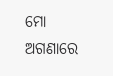ମୋ ଅଗଣାରେ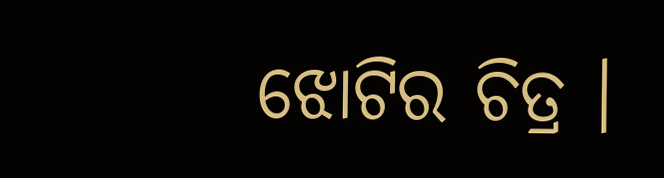ଝୋଟିର ଚିତ୍ର ।